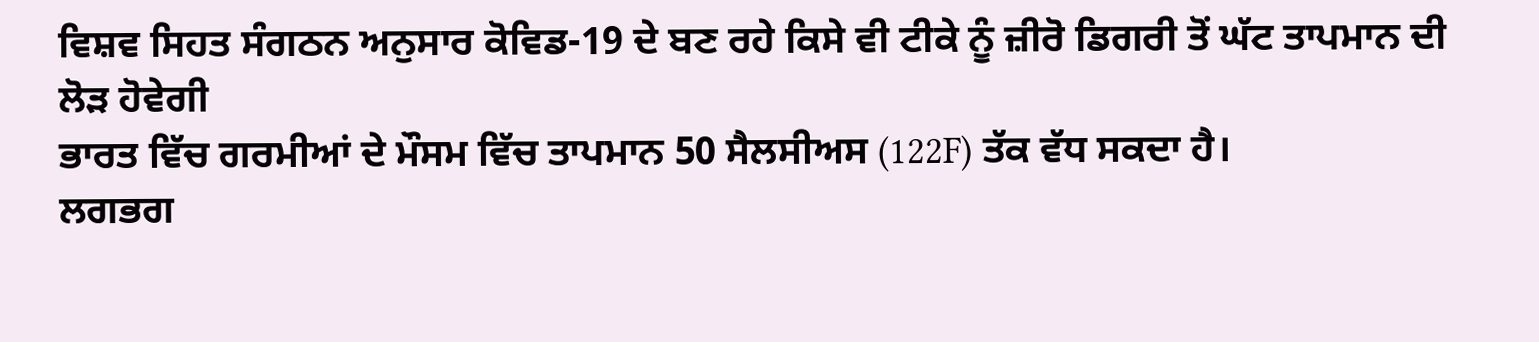ਵਿਸ਼ਵ ਸਿਹਤ ਸੰਗਠਨ ਅਨੁਸਾਰ ਕੋਵਿਡ-19 ਦੇ ਬਣ ਰਹੇ ਕਿਸੇ ਵੀ ਟੀਕੇ ਨੂੰ ਜ਼ੀਰੋ ਡਿਗਰੀ ਤੋਂ ਘੱਟ ਤਾਪਮਾਨ ਦੀ ਲੋੜ ਹੋਵੇਗੀ
ਭਾਰਤ ਵਿੱਚ ਗਰਮੀਆਂ ਦੇ ਮੌਸਮ ਵਿੱਚ ਤਾਪਮਾਨ 50 ਸੈਲਸੀਅਸ (122F) ਤੱਕ ਵੱਧ ਸਕਦਾ ਹੈ।
ਲਗਭਗ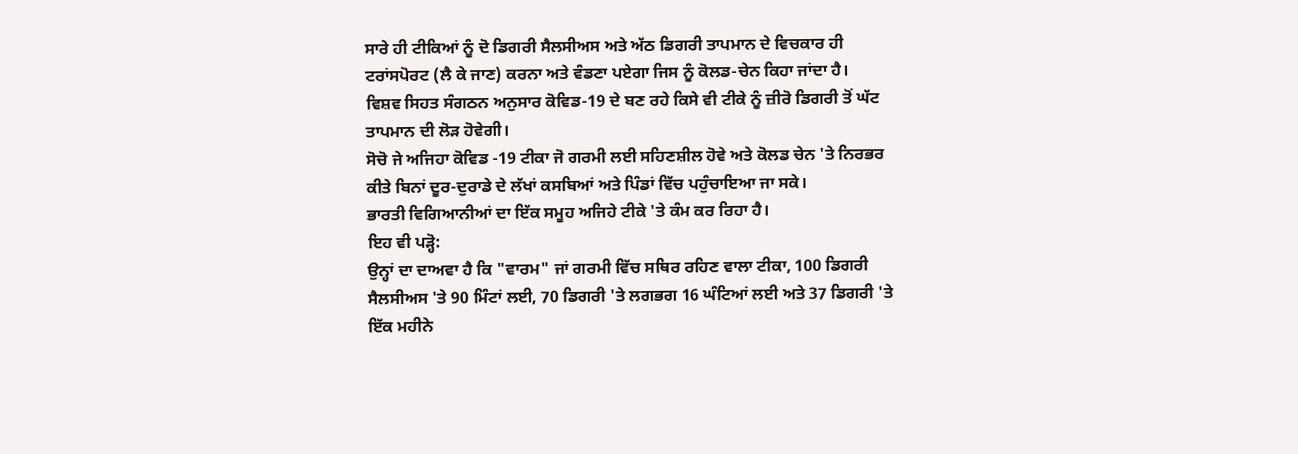ਸਾਰੇ ਹੀ ਟੀਕਿਆਂ ਨੂੰ ਦੋ ਡਿਗਰੀ ਸੈਲਸੀਅਸ ਅਤੇ ਅੱਠ ਡਿਗਰੀ ਤਾਪਮਾਨ ਦੇ ਵਿਚਕਾਰ ਹੀ ਟਰਾਂਸਪੋਰਟ (ਲੈ ਕੇ ਜਾਣ) ਕਰਨਾ ਅਤੇ ਵੰਡਣਾ ਪਏਗਾ ਜਿਸ ਨੂੰ ਕੋਲਡ-ਚੇਨ ਕਿਹਾ ਜਾਂਦਾ ਹੈ।
ਵਿਸ਼ਵ ਸਿਹਤ ਸੰਗਠਨ ਅਨੁਸਾਰ ਕੋਵਿਡ-19 ਦੇ ਬਣ ਰਹੇ ਕਿਸੇ ਵੀ ਟੀਕੇ ਨੂੰ ਜ਼ੀਰੋ ਡਿਗਰੀ ਤੋਂ ਘੱਟ ਤਾਪਮਾਨ ਦੀ ਲੋੜ ਹੋਵੇਗੀ।
ਸੋਚੋ ਜੇ ਅਜਿਹਾ ਕੋਵਿਡ -19 ਟੀਕਾ ਜੋ ਗਰਮੀ ਲਈ ਸਹਿਣਸ਼ੀਲ ਹੋਵੇ ਅਤੇ ਕੋਲਡ ਚੇਨ 'ਤੇ ਨਿਰਭਰ ਕੀਤੇ ਬਿਨਾਂ ਦੂਰ-ਦੁਰਾਡੇ ਦੇ ਲੱਖਾਂ ਕਸਬਿਆਂ ਅਤੇ ਪਿੰਡਾਂ ਵਿੱਚ ਪਹੁੰਚਾਇਆ ਜਾ ਸਕੇ।
ਭਾਰਤੀ ਵਿਗਿਆਨੀਆਂ ਦਾ ਇੱਕ ਸਮੂਹ ਅਜਿਹੇ ਟੀਕੇ 'ਤੇ ਕੰਮ ਕਰ ਰਿਹਾ ਹੈ।
ਇਹ ਵੀ ਪੜ੍ਹੋ:
ਉਨ੍ਹਾਂ ਦਾ ਦਾਅਵਾ ਹੈ ਕਿ "ਵਾਰਮ" ਜਾਂ ਗਰਮੀ ਵਿੱਚ ਸਥਿਰ ਰਹਿਣ ਵਾਲਾ ਟੀਕਾ, 100 ਡਿਗਰੀ ਸੈਲਸੀਅਸ 'ਤੇ 90 ਮਿੰਟਾਂ ਲਈ, 70 ਡਿਗਰੀ 'ਤੇ ਲਗਭਗ 16 ਘੰਟਿਆਂ ਲਈ ਅਤੇ 37 ਡਿਗਰੀ 'ਤੇ ਇੱਕ ਮਹੀਨੇ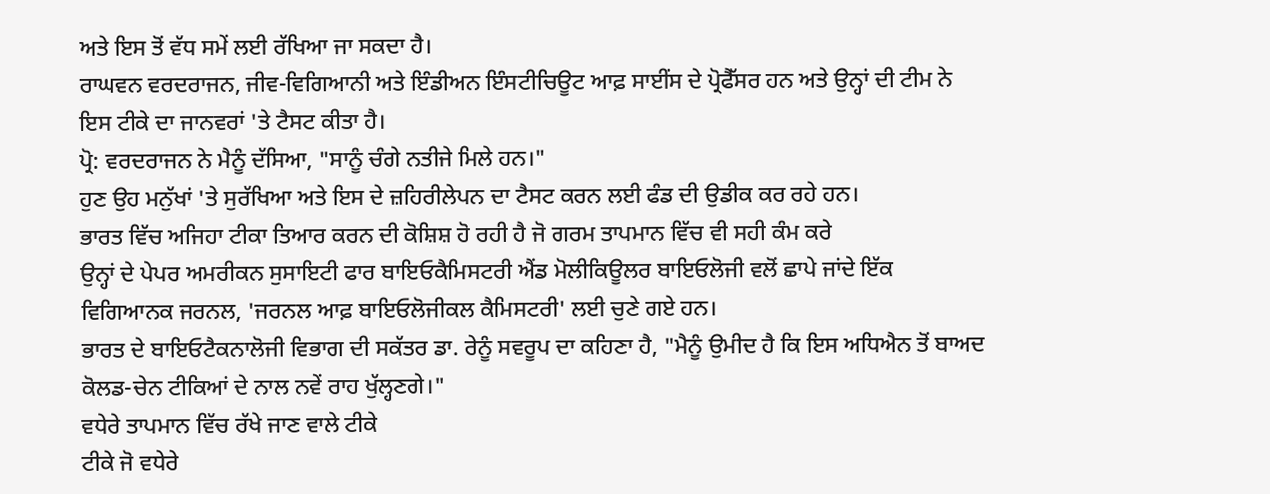ਅਤੇ ਇਸ ਤੋਂ ਵੱਧ ਸਮੇਂ ਲਈ ਰੱਖਿਆ ਜਾ ਸਕਦਾ ਹੈ।
ਰਾਘਵਨ ਵਰਦਰਾਜਨ, ਜੀਵ-ਵਿਗਿਆਨੀ ਅਤੇ ਇੰਡੀਅਨ ਇੰਸਟੀਚਿਊਟ ਆਫ਼ ਸਾਈਂਸ ਦੇ ਪ੍ਰੋਫੈੱਸਰ ਹਨ ਅਤੇ ਉਨ੍ਹਾਂ ਦੀ ਟੀਮ ਨੇ ਇਸ ਟੀਕੇ ਦਾ ਜਾਨਵਰਾਂ 'ਤੇ ਟੈਸਟ ਕੀਤਾ ਹੈ।
ਪ੍ਰੋ: ਵਰਦਰਾਜਨ ਨੇ ਮੈਨੂੰ ਦੱਸਿਆ, "ਸਾਨੂੰ ਚੰਗੇ ਨਤੀਜੇ ਮਿਲੇ ਹਨ।"
ਹੁਣ ਉਹ ਮਨੁੱਖਾਂ 'ਤੇ ਸੁਰੱਖਿਆ ਅਤੇ ਇਸ ਦੇ ਜ਼ਹਿਰੀਲੇਪਨ ਦਾ ਟੈਸਟ ਕਰਨ ਲਈ ਫੰਡ ਦੀ ਉਡੀਕ ਕਰ ਰਹੇ ਹਨ।
ਭਾਰਤ ਵਿੱਚ ਅਜਿਹਾ ਟੀਕਾ ਤਿਆਰ ਕਰਨ ਦੀ ਕੋਸ਼ਿਸ਼ ਹੋ ਰਹੀ ਹੈ ਜੋ ਗਰਮ ਤਾਪਮਾਨ ਵਿੱਚ ਵੀ ਸਹੀ ਕੰਮ ਕਰੇ
ਉਨ੍ਹਾਂ ਦੇ ਪੇਪਰ ਅਮਰੀਕਨ ਸੁਸਾਇਟੀ ਫਾਰ ਬਾਇਓਕੈਮਿਸਟਰੀ ਐਂਡ ਮੋਲੀਕਿਊਲਰ ਬਾਇਓਲੋਜੀ ਵਲੋਂ ਛਾਪੇ ਜਾਂਦੇ ਇੱਕ ਵਿਗਿਆਨਕ ਜਰਨਲ, 'ਜਰਨਲ ਆਫ਼ ਬਾਇਓਲੋਜੀਕਲ ਕੈਮਿਸਟਰੀ' ਲਈ ਚੁਣੇ ਗਏ ਹਨ।
ਭਾਰਤ ਦੇ ਬਾਇਓਟੈਕਨਾਲੋਜੀ ਵਿਭਾਗ ਦੀ ਸਕੱਤਰ ਡਾ. ਰੇਨੂੰ ਸਵਰੂਪ ਦਾ ਕਹਿਣਾ ਹੈ, "ਮੈਨੂੰ ਉਮੀਦ ਹੈ ਕਿ ਇਸ ਅਧਿਐਨ ਤੋਂ ਬਾਅਦ ਕੋਲਡ-ਚੇਨ ਟੀਕਿਆਂ ਦੇ ਨਾਲ ਨਵੇਂ ਰਾਹ ਖੁੱਲ੍ਹਣਗੇ।"
ਵਧੇਰੇ ਤਾਪਮਾਨ ਵਿੱਚ ਰੱਖੇ ਜਾਣ ਵਾਲੇ ਟੀਕੇ
ਟੀਕੇ ਜੋ ਵਧੇਰੇ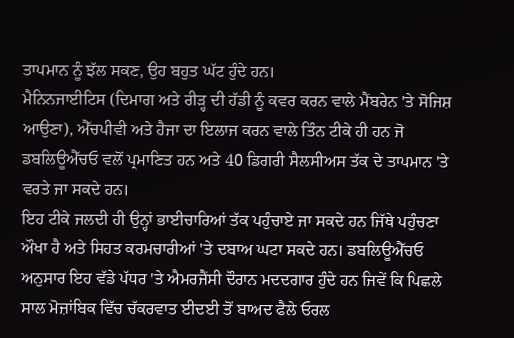ਤਾਪਮਾਨ ਨੂੰ ਝੱਲ ਸਕਣ, ਉਹ ਬਹੁਤ ਘੱਟ ਹੁੰਦੇ ਹਨ।
ਮੈਨਿਨਜਾਈਟਿਸ (ਦਿਮਾਗ ਅਤੇ ਰੀੜ੍ਹ ਦੀ ਹੱਡੀ ਨੂੰ ਕਵਰ ਕਰਨ ਵਾਲੇ ਮੈਂਬਰੇਨ 'ਤੇ ਸੋਜਿਸ਼ ਆਉਣਾ), ਐੱਚਪੀਵੀ ਅਤੇ ਹੈਜਾ ਦਾ ਇਲਾਜ ਕਰਨ ਵਾਲੇ ਤਿੰਨ ਟੀਕੇ ਹੀ ਹਨ ਜੋ ਡਬਲਿਊਐੱਚਓ ਵਲੋਂ ਪ੍ਰਮਾਣਿਤ ਹਨ ਅਤੇ 40 ਡਿਗਰੀ ਸੈਲਸੀਅਸ ਤੱਕ ਦੇ ਤਾਪਮਾਨ 'ਤੇ ਵਰਤੇ ਜਾ ਸਕਦੇ ਹਨ।
ਇਹ ਟੀਕੇ ਜਲਦੀ ਹੀ ਉਨ੍ਹਾਂ ਭਾਈਚਾਰਿਆਂ ਤੱਕ ਪਹੁੰਚਾਏ ਜਾ ਸਕਦੇ ਹਨ ਜਿੱਥੇ ਪਹੁੰਚਣਾ ਔਖਾ ਹੈ ਅਤੇ ਸਿਹਤ ਕਰਮਚਾਰੀਆਂ 'ਤੇ ਦਬਾਅ ਘਟਾ ਸਕਦੇ ਹਨ। ਡਬਲਿਊਐੱਚਓ ਅਨੁਸਾਰ ਇਹ ਵੱਡੇ ਪੱਧਰ 'ਤੇ ਐਮਰਜੈਂਸੀ ਦੌਰਾਨ ਮਦਦਗਾਰ ਹੁੰਦੇ ਹਨ ਜਿਵੇਂ ਕਿ ਪਿਛਲੇ ਸਾਲ ਮੋਜ਼ਾਂਬਿਕ ਵਿੱਚ ਚੱਕਰਵਾਤ ਈਦਈ ਤੋਂ ਬਾਅਦ ਫੈਲੇ ਓਰਲ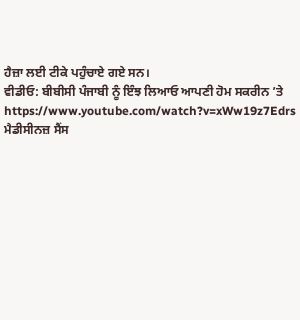ਹੈਜ਼ਾ ਲਈ ਟੀਕੇ ਪਹੁੰਚਾਏ ਗਏ ਸਨ।
ਵੀਡੀਓ: ਬੀਬੀਸੀ ਪੰਜਾਬੀ ਨੂੰ ਇੰਝ ਲਿਆਓ ਆਪਣੀ ਹੋਮ ਸਕਰੀਨ ’ਤੇ
https://www.youtube.com/watch?v=xWw19z7Edrs
ਮੈਡੀਸੀਨਜ਼ ਸੈਂਸ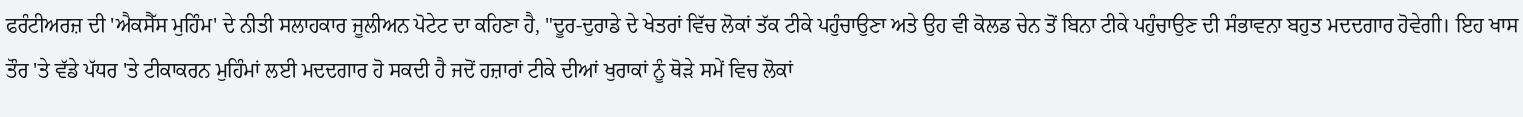ਫਰੰਟੀਅਰਜ਼ ਦੀ 'ਐਕਸੈੱਸ ਮੁਹਿੰਮ' ਦੇ ਨੀਤੀ ਸਲਾਹਕਾਰ ਜੂਲੀਅਨ ਪੋਟੇਟ ਦਾ ਕਹਿਣਾ ਹੈ, "ਦੂਰ-ਦੁਰਾਡੇ ਦੇ ਖੇਤਰਾਂ ਵਿੱਚ ਲੋਕਾਂ ਤੱਕ ਟੀਕੇ ਪਹੁੰਚਾਉਣਾ ਅਤੇ ਉਹ ਵੀ ਕੋਲਡ ਚੇਨ ਤੋਂ ਬਿਨਾ ਟੀਕੇ ਪਹੁੰਚਾਉਣ ਦੀ ਸੰਭਾਵਨਾ ਬਹੁਤ ਮਦਦਗਾਰ ਹੋਵੇਗੀ। ਇਹ ਖਾਸ ਤੌਰ 'ਤੇ ਵੱਡੇ ਪੱਧਰ 'ਤੇ ਟੀਕਾਕਰਨ ਮੁਹਿੰਮਾਂ ਲਈ ਮਦਦਗਾਰ ਹੋ ਸਕਦੀ ਹੈ ਜਦੋਂ ਹਜ਼ਾਰਾਂ ਟੀਕੇ ਦੀਆਂ ਖੁਰਾਕਾਂ ਨੂੰ ਥੋੜੇ ਸਮੇਂ ਵਿਚ ਲੋਕਾਂ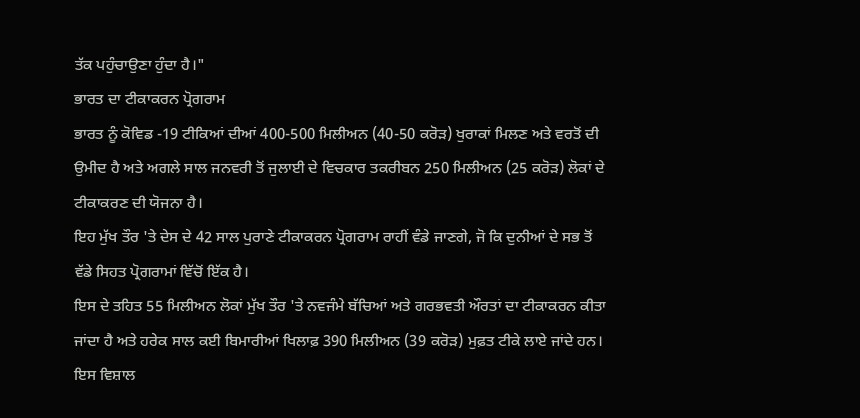ਤੱਕ ਪਹੁੰਚਾਉਣਾ ਹੁੰਦਾ ਹੈ।"
ਭਾਰਤ ਦਾ ਟੀਕਾਕਰਨ ਪ੍ਰੋਗਰਾਮ
ਭਾਰਤ ਨੂੰ ਕੋਵਿਡ -19 ਟੀਕਿਆਂ ਦੀਆਂ 400-500 ਮਿਲੀਅਨ (40-50 ਕਰੋੜ) ਖੁਰਾਕਾਂ ਮਿਲਣ ਅਤੇ ਵਰਤੋਂ ਦੀ ਉਮੀਦ ਹੈ ਅਤੇ ਅਗਲੇ ਸਾਲ ਜਨਵਰੀ ਤੋਂ ਜੁਲਾਈ ਦੇ ਵਿਚਕਾਰ ਤਕਰੀਬਨ 250 ਮਿਲੀਅਨ (25 ਕਰੋੜ) ਲੋਕਾਂ ਦੇ ਟੀਕਾਕਰਣ ਦੀ ਯੋਜਨਾ ਹੈ।
ਇਹ ਮੁੱਖ ਤੌਰ 'ਤੇ ਦੇਸ ਦੇ 42 ਸਾਲ ਪੁਰਾਣੇ ਟੀਕਾਕਰਨ ਪ੍ਰੋਗਰਾਮ ਰਾਹੀਂ ਵੰਡੇ ਜਾਣਗੇ, ਜੋ ਕਿ ਦੁਨੀਆਂ ਦੇ ਸਭ ਤੋਂ ਵੱਡੇ ਸਿਹਤ ਪ੍ਰੋਗਰਾਮਾਂ ਵਿੱਚੋਂ ਇੱਕ ਹੈ।
ਇਸ ਦੇ ਤਹਿਤ 55 ਮਿਲੀਅਨ ਲੋਕਾਂ ਮੁੱਖ ਤੌਰ 'ਤੇ ਨਵਜੰਮੇ ਬੱਚਿਆਂ ਅਤੇ ਗਰਭਵਤੀ ਔਰਤਾਂ ਦਾ ਟੀਕਾਕਰਨ ਕੀਤਾ ਜਾਂਦਾ ਹੈ ਅਤੇ ਹਰੇਕ ਸਾਲ ਕਈ ਬਿਮਾਰੀਆਂ ਖਿਲਾਫ਼ 390 ਮਿਲੀਅਨ (39 ਕਰੋੜ) ਮੁਫ਼ਤ ਟੀਕੇ ਲਾਏ ਜਾਂਦੇ ਹਨ।
ਇਸ ਵਿਸ਼ਾਲ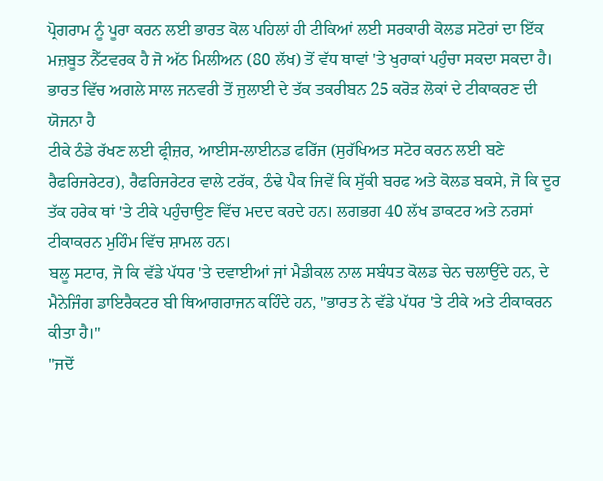ਪ੍ਰੋਗਰਾਮ ਨੂੰ ਪੂਰਾ ਕਰਨ ਲਈ ਭਾਰਤ ਕੋਲ ਪਹਿਲਾਂ ਹੀ ਟੀਕਿਆਂ ਲਈ ਸਰਕਾਰੀ ਕੋਲਡ ਸਟੋਰਾਂ ਦਾ ਇੱਕ ਮਜ਼ਬੂਤ ਨੈੱਟਵਰਕ ਹੈ ਜੋ ਅੱਠ ਮਿਲੀਅਨ (80 ਲੱਖ) ਤੋਂ ਵੱਧ ਥਾਵਾਂ 'ਤੇ ਖੁਰਾਕਾਂ ਪਹੁੰਚਾ ਸਕਦਾ ਸਕਦਾ ਹੈ।
ਭਾਰਤ ਵਿੱਚ ਅਗਲੇ ਸਾਲ ਜਨਵਰੀ ਤੋਂ ਜੁਲਾਈ ਦੇ ਤੱਕ ਤਕਰੀਬਨ 25 ਕਰੋੜ ਲੋਕਾਂ ਦੇ ਟੀਕਾਕਰਣ ਦੀ ਯੋਜਨਾ ਹੈ
ਟੀਕੇ ਠੰਡੇ ਰੱਖਣ ਲਈ ਫ੍ਰੀਜ਼ਰ, ਆਈਸ-ਲਾਈਨਡ ਫਰਿੱਜ (ਸੁਰੱਖਿਅਤ ਸਟੋਰ ਕਰਨ ਲਈ ਬਣੇ ਰੈਫਰਿਜਰੇਟਰ), ਰੈਫਰਿਜਰੇਟਰ ਵਾਲੇ ਟਰੱਕ, ਠੰਢੇ ਪੈਕ ਜਿਵੇਂ ਕਿ ਸੁੱਕੀ ਬਰਫ ਅਤੇ ਕੋਲਡ ਬਕਸੇ, ਜੋ ਕਿ ਦੂਰ ਤੱਕ ਹਰੇਕ ਥਾਂ 'ਤੇ ਟੀਕੇ ਪਹੁੰਚਾਉਣ ਵਿੱਚ ਮਦਦ ਕਰਦੇ ਹਨ। ਲਗਭਗ 40 ਲੱਖ ਡਾਕਟਰ ਅਤੇ ਨਰਸਾਂ ਟੀਕਾਕਰਨ ਮੁਹਿੰਮ ਵਿੱਚ ਸ਼ਾਮਲ ਹਨ।
ਬਲੂ ਸਟਾਰ, ਜੋ ਕਿ ਵੱਡੇ ਪੱਧਰ 'ਤੇ ਦਵਾਈਆਂ ਜਾਂ ਮੈਡੀਕਲ ਨਾਲ ਸਬੰਧਤ ਕੋਲਡ ਚੇਨ ਚਲਾਉਂਦੇ ਹਨ, ਦੇ ਮੈਨੇਜਿੰਗ ਡਾਇਰੈਕਟਰ ਬੀ ਥਿਆਗਰਾਜਨ ਕਹਿੰਦੇ ਹਨ, "ਭਾਰਤ ਨੇ ਵੱਡੇ ਪੱਧਰ 'ਤੇ ਟੀਕੇ ਅਤੇ ਟੀਕਾਕਰਨ ਕੀਤਾ ਹੈ।"
"ਜਦੋਂ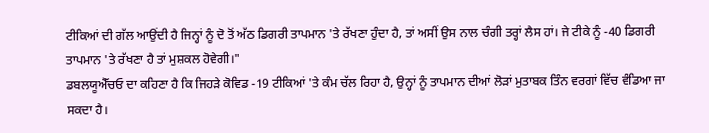ਟੀਕਿਆਂ ਦੀ ਗੱਲ ਆਉਂਦੀ ਹੈ ਜਿਨ੍ਹਾਂ ਨੂੰ ਦੋ ਤੋਂ ਅੱਠ ਡਿਗਰੀ ਤਾਪਮਾਨ 'ਤੇ ਰੱਖਣਾ ਹੁੰਦਾ ਹੈ, ਤਾਂ ਅਸੀਂ ਉਸ ਨਾਲ ਚੰਗੀ ਤਰ੍ਹਾਂ ਲੈਸ ਹਾਂ। ਜੇ ਟੀਕੇ ਨੂੰ -40 ਡਿਗਰੀ ਤਾਪਮਾਨ 'ਤੇ ਰੱਖਣਾ ਹੈ ਤਾਂ ਮੁਸ਼ਕਲ ਹੋਵੇਗੀ।"
ਡਬਲਯੂਐੱਚਓ ਦਾ ਕਹਿਣਾ ਹੈ ਕਿ ਜਿਹੜੇ ਕੋਵਿਡ -19 ਟੀਕਿਆਂ 'ਤੇ ਕੰਮ ਚੱਲ ਰਿਹਾ ਹੈ, ਉਨ੍ਹਾਂ ਨੂੰ ਤਾਪਮਾਨ ਦੀਆਂ ਲੋੜਾਂ ਮੁਤਾਬਕ ਤਿੰਨ ਵਰਗਾਂ ਵਿੱਚ ਵੰਡਿਆ ਜਾ ਸਕਦਾ ਹੈ।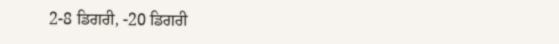2-8 ਡਿਗਰੀ, -20 ਡਿਗਰੀ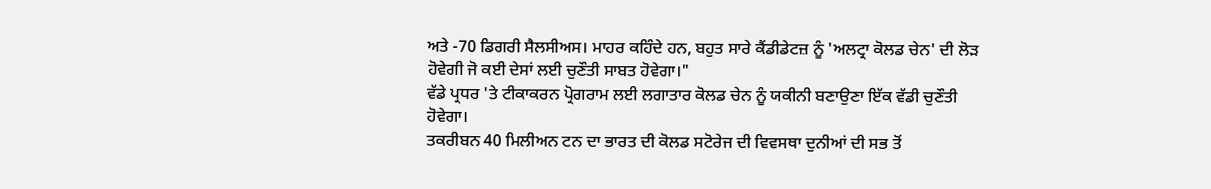ਅਤੇ -70 ਡਿਗਰੀ ਸੈਲਸੀਅਸ। ਮਾਹਰ ਕਹਿੰਦੇ ਹਨ, ਬਹੁਤ ਸਾਰੇ ਕੈਂਡੀਡੇਟਜ਼ ਨੂੰ 'ਅਲਟ੍ਰਾ ਕੋਲਡ ਚੇਨ' ਦੀ ਲੋੜ ਹੋਵੇਗੀ ਜੋ ਕਈ ਦੇਸਾਂ ਲਈ ਚੁਣੌਤੀ ਸਾਬਤ ਹੋਵੇਗਾ।"
ਵੱਡੇ ਪ੍ਰਧਰ 'ਤੇ ਟੀਕਾਕਰਨ ਪ੍ਰੋਗਰਾਮ ਲਈ ਲਗਾਤਾਰ ਕੋਲਡ ਚੇਨ ਨੂੰ ਯਕੀਨੀ ਬਣਾਉਣਾ ਇੱਕ ਵੱਡੀ ਚੁਣੌਤੀ ਹੋਵੇਗਾ।
ਤਕਰੀਬਨ 40 ਮਿਲੀਅਨ ਟਨ ਦਾ ਭਾਰਤ ਦੀ ਕੋਲਡ ਸਟੋਰੇਜ ਦੀ ਵਿਵਸਥਾ ਦੁਨੀਆਂ ਦੀ ਸਭ ਤੋਂ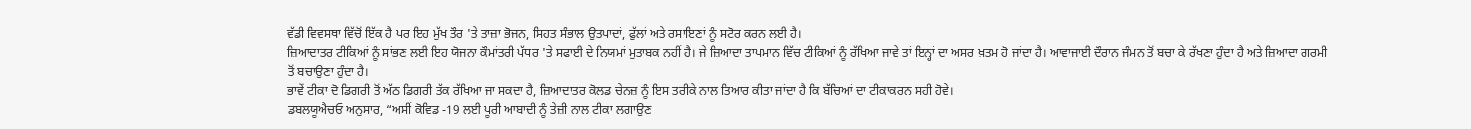ਵੱਡੀ ਵਿਵਸਥਾ ਵਿੱਚੋਂ ਇੱਕ ਹੈ ਪਰ ਇਹ ਮੁੱਖ ਤੌਰ 'ਤੇ ਤਾਜ਼ਾ ਭੋਜਨ, ਸਿਹਤ ਸੰਭਾਲ ਉਤਪਾਦਾਂ, ਫੁੱਲਾਂ ਅਤੇ ਰਸਾਇਣਾਂ ਨੂੰ ਸਟੋਰ ਕਰਨ ਲਈ ਹੈ।
ਜ਼ਿਆਦਾਤਰ ਟੀਕਿਆਂ ਨੂੰ ਸਾਂਭਣ ਲਈ ਇਹ ਯੋਜਨਾ ਕੌਮਾਂਤਰੀ ਪੱਧਰ 'ਤੇ ਸਫਾਈ ਦੇ ਨਿਯਮਾਂ ਮੁਤਾਬਕ ਨਹੀਂ ਹੈ। ਜੇ ਜ਼ਿਆਦਾ ਤਾਪਮਾਨ ਵਿੱਚ ਟੀਕਿਆਂ ਨੂੰ ਰੱਖਿਆ ਜਾਵੇ ਤਾਂ ਇਨ੍ਹਾਂ ਦਾ ਅਸਰ ਖ਼ਤਮ ਹੋ ਜਾਂਦਾ ਹੈ। ਆਵਾਜਾਈ ਦੌਰਾਨ ਜੰਮਨ ਤੋਂ ਬਚਾ ਕੇ ਰੱਖਣਾ ਹੁੰਦਾ ਹੈ ਅਤੇ ਜ਼ਿਆਦਾ ਗਰਮੀ ਤੋਂ ਬਚਾਉਣਾ ਹੁੰਦਾ ਹੈ।
ਭਾਵੇਂ ਟੀਕਾ ਦੋ ਡਿਗਰੀ ਤੋਂ ਅੱਠ ਡਿਗਰੀ ਤੱਕ ਰੱਖਿਆ ਜਾ ਸਕਦਾ ਹੈ, ਜ਼ਿਆਦਾਤਰ ਕੋਲਡ ਚੇਨਜ਼ ਨੂੰ ਇਸ ਤਰੀਕੇ ਨਾਲ ਤਿਆਰ ਕੀਤਾ ਜਾਂਦਾ ਹੈ ਕਿ ਬੱਚਿਆਂ ਦਾ ਟੀਕਾਕਰਨ ਸਹੀ ਹੋਵੇ।
ਡਬਲਯੂਐਚਓ ਅਨੁਸਾਰ, “ਅਸੀਂ ਕੋਵਿਡ -19 ਲਈ ਪੂਰੀ ਆਬਾਦੀ ਨੂੰ ਤੇਜ਼ੀ ਨਾਲ ਟੀਕਾ ਲਗਾਉਣ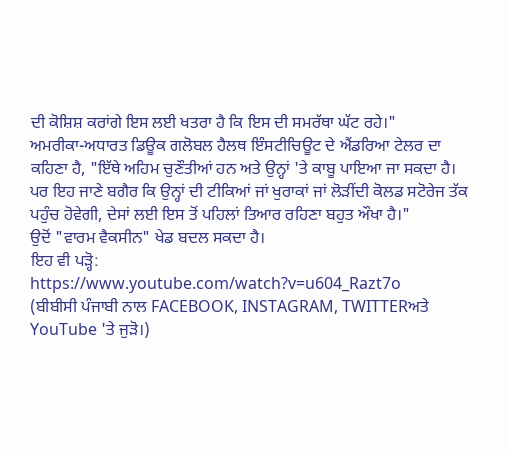ਦੀ ਕੋਸ਼ਿਸ਼ ਕਰਾਂਗੇ ਇਸ ਲਈ ਖਤਰਾ ਹੈ ਕਿ ਇਸ ਦੀ ਸਮਰੱਥਾ ਘੱਟ ਰਹੇ।"
ਅਮਰੀਕਾ-ਅਧਾਰਤ ਡਿਊਕ ਗਲੋਬਲ ਹੈਲਥ ਇੰਸਟੀਚਿਊਟ ਦੇ ਐਂਡਰਿਆ ਟੇਲਰ ਦਾ ਕਹਿਣਾ ਹੈ, "ਇੱਥੇ ਅਹਿਮ ਚੁਣੌਤੀਆਂ ਹਨ ਅਤੇ ਉਨ੍ਹਾਂ 'ਤੇ ਕਾਬੂ ਪਾਇਆ ਜਾ ਸਕਦਾ ਹੈ। ਪਰ ਇਹ ਜਾਣੇ ਬਗੈਰ ਕਿ ਉਨ੍ਹਾਂ ਦੀ ਟੀਕਿਆਂ ਜਾਂ ਖੁਰਾਕਾਂ ਜਾਂ ਲੋੜੀਂਦੀ ਕੋਲਡ ਸਟੋਰੇਜ ਤੱਕ ਪਹੁੰਚ ਹੋਵੇਗੀ, ਦੇਸਾਂ ਲਈ ਇਸ ਤੋਂ ਪਹਿਲਾਂ ਤਿਆਰ ਰਹਿਣਾ ਬਹੁਤ ਔਖਾ ਹੈ।"
ਉਦੋਂ "ਵਾਰਮ ਵੈਕਸੀਨ" ਖੇਡ ਬਦਲ ਸਕਦਾ ਹੈ।
ਇਹ ਵੀ ਪੜ੍ਹੋ:
https://www.youtube.com/watch?v=u604_Razt7o
(ਬੀਬੀਸੀ ਪੰਜਾਬੀ ਨਾਲ FACEBOOK, INSTAGRAM, TWITTERਅਤੇ YouTube 'ਤੇ ਜੁੜੋ।)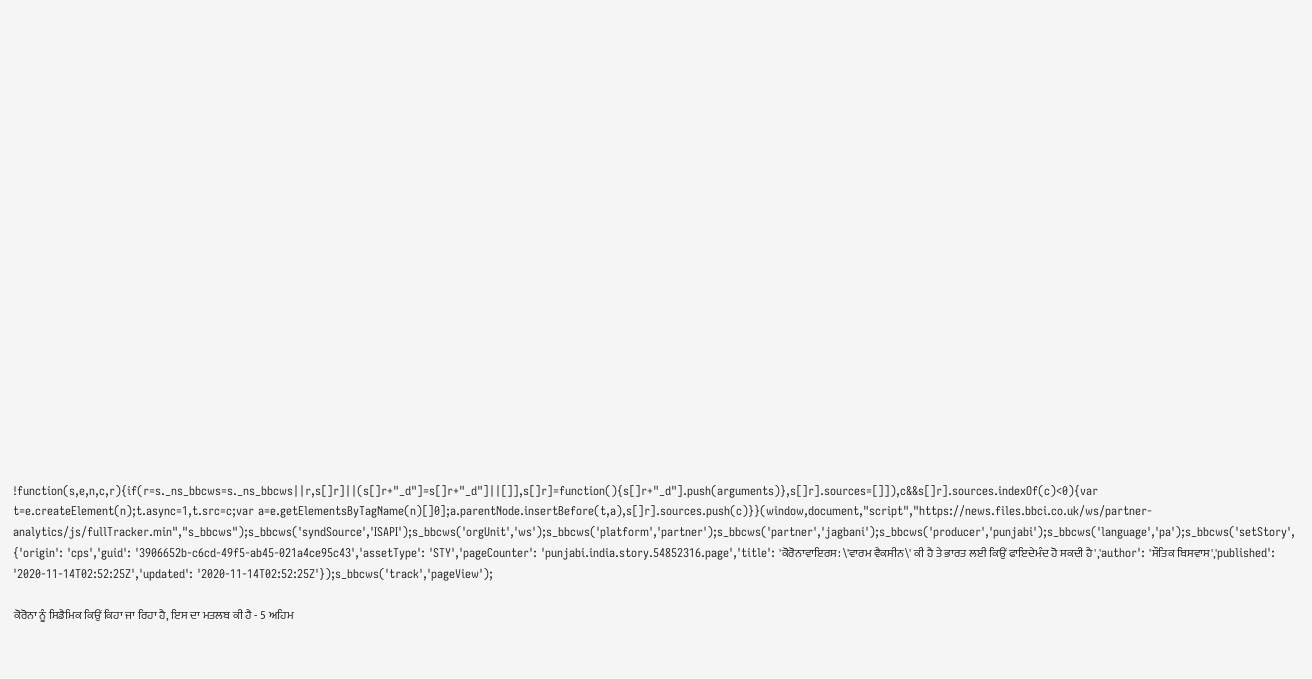!function(s,e,n,c,r){if(r=s._ns_bbcws=s._ns_bbcws||r,s[]r]||(s[]r+"_d"]=s[]r+"_d"]||[]],s[]r]=function(){s[]r+"_d"].push(arguments)},s[]r].sources=[]]),c&&s[]r].sources.indexOf(c)<0){var t=e.createElement(n);t.async=1,t.src=c;var a=e.getElementsByTagName(n)[]0];a.parentNode.insertBefore(t,a),s[]r].sources.push(c)}}(window,document,"script","https://news.files.bbci.co.uk/ws/partner-analytics/js/fullTracker.min","s_bbcws");s_bbcws('syndSource','ISAPI');s_bbcws('orgUnit','ws');s_bbcws('platform','partner');s_bbcws('partner','jagbani');s_bbcws('producer','punjabi');s_bbcws('language','pa');s_bbcws('setStory', {'origin': 'cps','guid': '3906652b-c6cd-49f5-ab45-021a4ce95c43','assetType': 'STY','pageCounter': 'punjabi.india.story.54852316.page','title': 'ਕੋਰੋਨਾਵਾਇਰਸ: \'ਵਾਰਮ ਵੈਕਸੀਨ\' ਕੀ ਹੈ ਤੇ ਭਾਰਤ ਲਈ ਕਿਉਂ ਫਾਇਦੇਮੰਦ ਹੋ ਸਕਦੀ ਹੈ','author': 'ਸੌਤਿਕ ਬਿਸਵਾਸ','published': '2020-11-14T02:52:25Z','updated': '2020-11-14T02:52:25Z'});s_bbcws('track','pageView');

ਕੋਰੋਨਾ ਨੂੰ ਸਿਡੈਮਿਕ ਕਿਉਂ ਕਿਹਾ ਜਾ ਰਿਹਾ ਹੈ, ਇਸ ਦਾ ਮਤਲਬ ਕੀ ਹੈ - 5 ਅਹਿਮ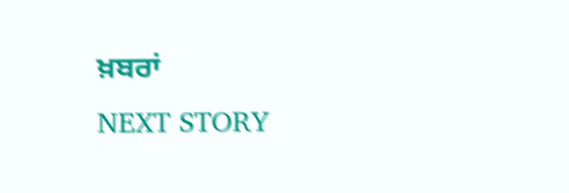ਖ਼ਬਰਾਂ
NEXT STORY